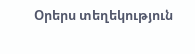Օրերս տեղեկություն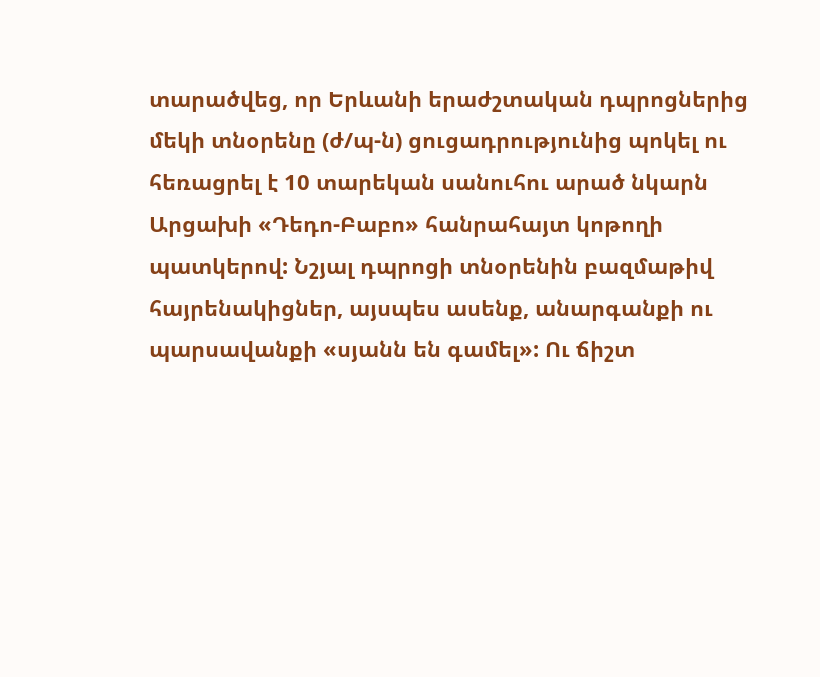տարածվեց, որ Երևանի երաժշտական դպրոցներից մեկի տնօրենը (ժ/պ-ն) ցուցադրությունից պոկել ու հեռացրել է 10 տարեկան սանուհու արած նկարն Արցախի «Դեդո-Բաբո» հանրահայտ կոթողի պատկերով: Նշյալ դպրոցի տնօրենին բազմաթիվ հայրենակիցներ, այսպես ասենք, անարգանքի ու պարսավանքի «սյանն են գամել»: Ու ճիշտ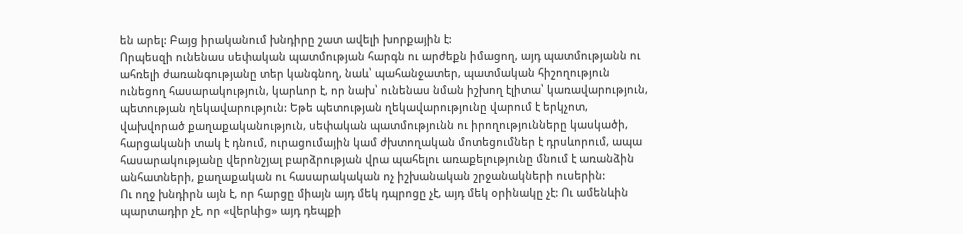են արել: Բայց իրականում խնդիրը շատ ավելի խորքային է:
Որպեսզի ունենաս սեփական պատմության հարգն ու արժեքն իմացող, այդ պատմությանն ու ահռելի ժառանգությանը տեր կանգնող, նաև՝ պահանջատեր, պատմական հիշողություն ունեցող հասարակություն, կարևոր է, որ նախ՝ ունենաս նման իշխող էլիտա՝ կառավարություն, պետության ղեկավարություն: Եթե պետության ղեկավարությունը վարում է երկչոտ, վախվորած քաղաքականություն, սեփական պատմությունն ու իրողությունները կասկածի, հարցականի տակ է դնում, ուրացումային կամ ժխտողական մոտեցումներ է դրսևորում, ապա հասարակությանը վերոնշյալ բարձրության վրա պահելու առաքելությունը մնում է առանձին անհատների, քաղաքական ու հասարակական ոչ իշխանական շրջանակների ուսերին:
Ու ողջ խնդիրն այն է, որ հարցը միայն այդ մեկ դպրոցը չէ, այդ մեկ օրինակը չէ: Ու ամենևին պարտադիր չէ, որ «վերևից» այդ դեպքի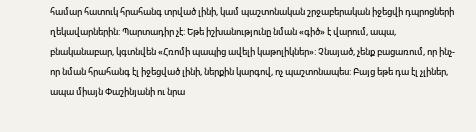համար հատուկ հրահանգ տրված լինի, կամ պաշտոնական շրջաբերական իջեցվի դպրոցների ղեկավարներին: Պարտադիր չէ: Եթե իշխանությունը նման «գիծ» է վարում, ապա, բնականաբար, կգտնվեն «Հռոմի պապից ավելի կաթոլիկներ»: Չնայած, չենք բացառում, որ ինչ-որ նման հրահանգ էլ իջեցված լինի, ներքին կարգով, ոչ պաշտոնապես: Բայց եթե դա էլ չլիներ, ապա միայն Փաշինյանի ու նրա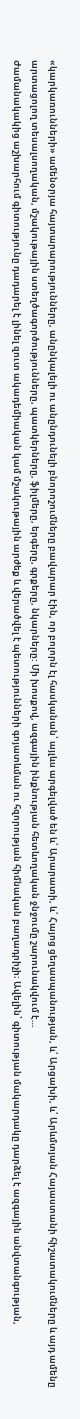«կարկառունների» ամենօրյա հայտարարությունները, անընկալելի ու անընդունելի բնորոշումները բավարար էին, որ բոլորն էլ հասկանան՝ այլևս արգելված են և՛ Արարատի, և՛ Հայոց ցեղասպանության, և՛ Արցախի, և՛ Արևմտյան Հայաստանի հիշատակումները և այդ ամենը արտացոլող տեսալսողական, մշակութային ստեղծագործությունները, պատկերները, ֆիլմերը, երգերը, գրքերը, նկարները: Մի խոսքով, ազգային ինքնության հետևողական ջնջումը շարունակվում է…
Ժամանակակից աշխարհում գիտությունը դադարել է լինել զուտ ակադեմիական կամ մշակութային արժեք և վերածվել է պետությունների գոյատևման ու հզորության հիմնական բաղադրիչի։ Ավելին՝ գիտության մակարդակը դարձել է ազգային անվտանգության,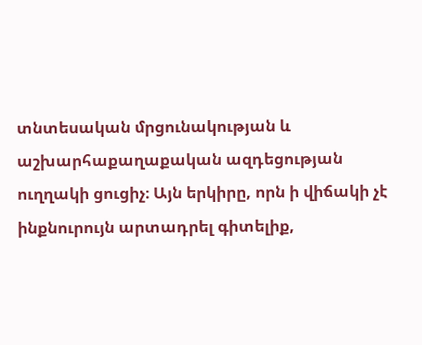տնտեսական մրցունակության և աշխարհաքաղաքական ազդեցության ուղղակի ցուցիչ։ Այն երկիրը, որն ի վիճակի չէ ինքնուրույն արտադրել գիտելիք,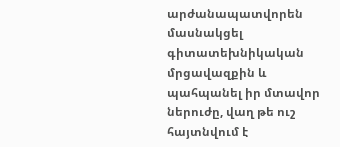արժանապատվորեն մասնակցել գիտատեխնիկական մրցավազքին և պահպանել իր մտավոր ներուժը, վաղ թե ուշ հայտնվում է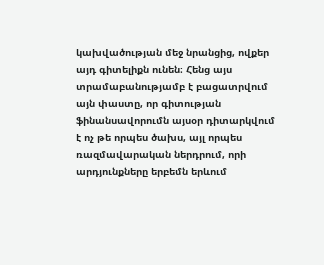կախվածության մեջ նրանցից, ովքեր այդ գիտելիքն ունեն։ Հենց այս տրամաբանությամբ է բացատրվում այն փաստը, որ գիտության ֆինանսավորումն այսօր դիտարկվում է ոչ թե որպես ծախս, այլ որպես ռազմավարական ներդրում, որի արդյունքները երբեմն երևում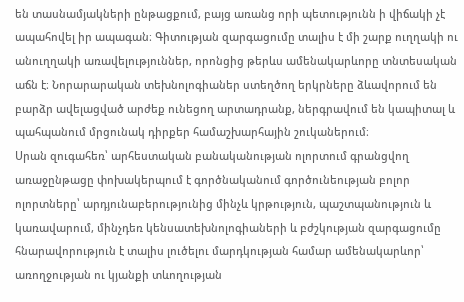են տասնամյակների ընթացքում, բայց առանց որի պետությունն ի վիճակի չէ ապահովել իր ապագան։ Գիտության զարգացումը տալիս է մի շարք ուղղակի ու անուղղակի առավելություններ, որոնցից թերևս ամենակարևորը տնտեսական աճն է։ Նորարարական տեխնոլոգիաներ ստեղծող երկրները ձևավորում են բարձր ավելացված արժեք ունեցող արտադրանք, ներգրավում են կապիտալ և պահպանում մրցունակ դիրքեր համաշխարհային շուկաներում։
Սրան զուգահեռ՝ արհեստական բանականության ոլորտում գրանցվող առաջընթացը փոխակերպում է գործնականում գործունեության բոլոր ոլորտները՝ արդյունաբերությունից մինչև կրթություն, պաշտպանություն և կառավարում, մինչդեռ կենսատեխնոլոգիաների և բժշկության զարգացումը հնարավորություն է տալիս լուծելու մարդկության համար ամենակարևոր՝ առողջության ու կյանքի տևողության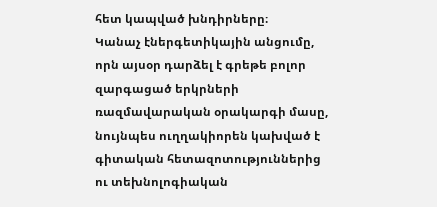հետ կապված խնդիրները։
Կանաչ էներգետիկային անցումը, որն այսօր դարձել է գրեթե բոլոր զարգացած երկրների ռազմավարական օրակարգի մասը, նույնպես ուղղակիորեն կախված է գիտական հետազոտություններից ու տեխնոլոգիական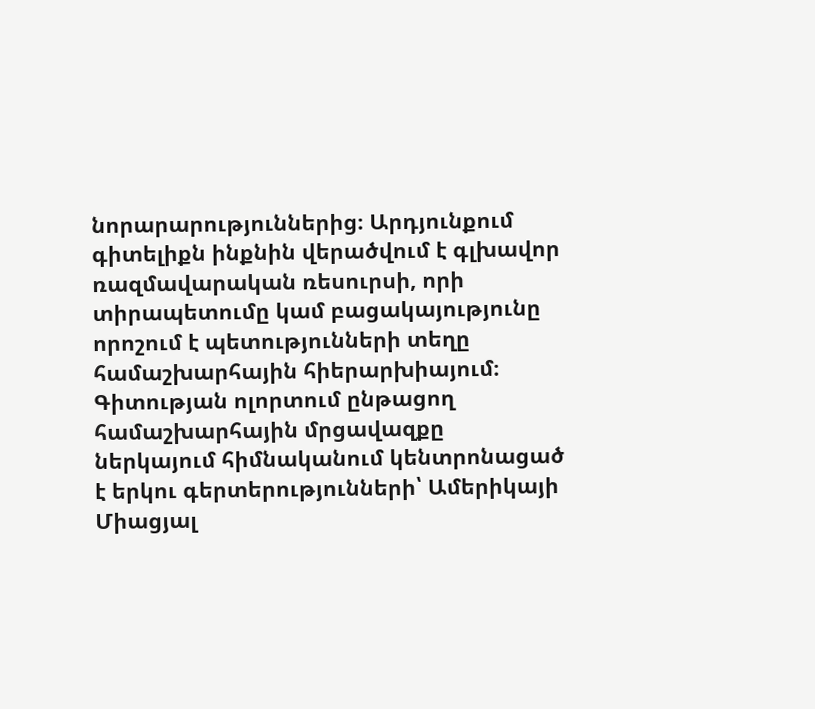նորարարություններից։ Արդյունքում գիտելիքն ինքնին վերածվում է գլխավոր ռազմավարական ռեսուրսի, որի տիրապետումը կամ բացակայությունը որոշում է պետությունների տեղը համաշխարհային հիերարխիայում։
Գիտության ոլորտում ընթացող համաշխարհային մրցավազքը ներկայում հիմնականում կենտրոնացած է երկու գերտերությունների՝ Ամերիկայի Միացյալ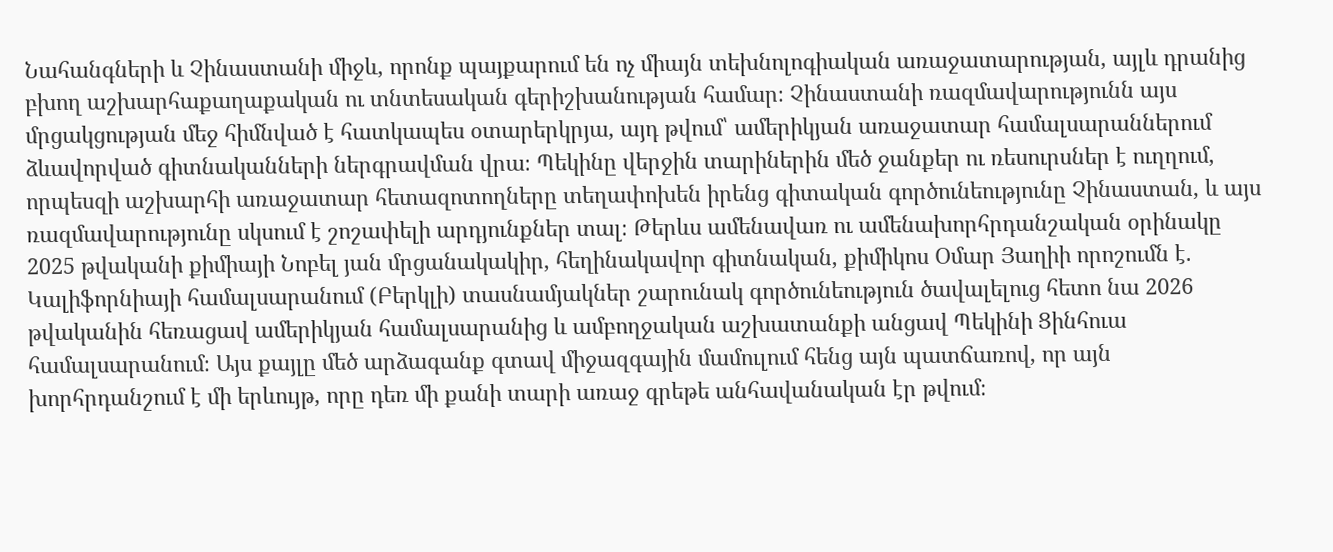Նահանգների և Չինաստանի միջև, որոնք պայքարում են ոչ միայն տեխնոլոգիական առաջատարության, այլև դրանից բխող աշխարհաքաղաքական ու տնտեսական գերիշխանության համար։ Չինաստանի ռազմավարությունն այս մրցակցության մեջ հիմնված է հատկապես օտարերկրյա, այդ թվում՝ ամերիկյան առաջատար համալսարաններում ձևավորված գիտնականների ներգրավման վրա։ Պեկինը վերջին տարիներին մեծ ջանքեր ու ռեսուրսներ է ուղղում, որպեսզի աշխարհի առաջատար հետազոտողները տեղափոխեն իրենց գիտական գործունեությունը Չինաստան, և այս ռազմավարությունը սկսում է շոշափելի արդյունքներ տալ։ Թերևս ամենավառ ու ամենախորհրդանշական օրինակը 2025 թվականի քիմիայի Նոբել յան մրցանակակիր, հեղինակավոր գիտնական, քիմիկոս Օմար Յաղիի որոշումն է. Կալիֆորնիայի համալսարանում (Բերկլի) տասնամյակներ շարունակ գործունեություն ծավալելուց հետո նա 2026 թվականին հեռացավ ամերիկյան համալսարանից և ամբողջական աշխատանքի անցավ Պեկինի Ցինհուա համալսարանում։ Այս քայլը մեծ արձագանք գտավ միջազգային մամուլում հենց այն պատճառով, որ այն խորհրդանշում է մի երևույթ, որը դեռ մի քանի տարի առաջ գրեթե անհավանական էր թվում։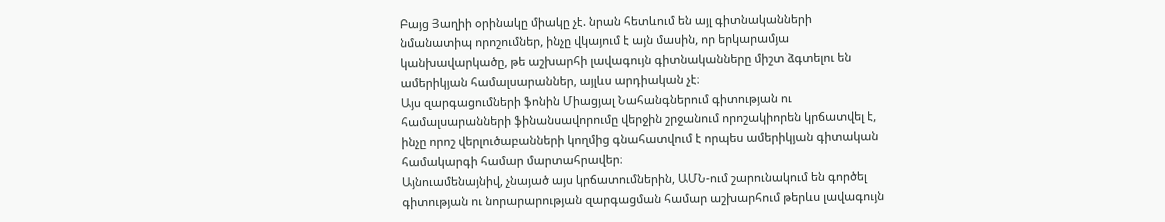Բայց Յաղիի օրինակը միակը չէ. նրան հետևում են այլ գիտնականների նմանատիպ որոշումներ, ինչը վկայում է այն մասին, որ երկարամյա կանխավարկածը, թե աշխարհի լավագույն գիտնականները միշտ ձգտելու են ամերիկյան համալսարաններ, այլևս արդիական չէ։
Այս զարգացումների ֆոնին Միացյալ Նահանգներում գիտության ու համալսարանների ֆինանսավորումը վերջին շրջանում որոշակիորեն կրճատվել է, ինչը որոշ վերլուծաբանների կողմից գնահատվում է որպես ամերիկյան գիտական համակարգի համար մարտահրավեր։
Այնուամենայնիվ, չնայած այս կրճատումներին, ԱՄՆ-ում շարունակում են գործել գիտության ու նորարարության զարգացման համար աշխարհում թերևս լավագույն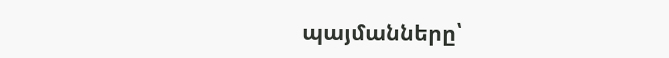պայմանները՝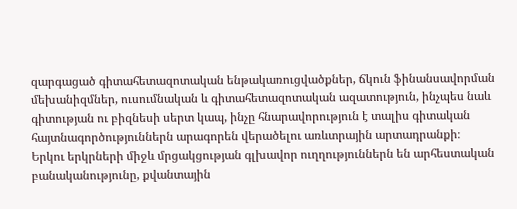զարգացած գիտահետազոտական ենթակառուցվածքներ, ճկուն ֆինանսավորման մեխանիզմներ, ուսումնական և գիտահետազոտական ազատություն, ինչպես նաև գիտության ու բիզնեսի սերտ կապ, ինչը հնարավորություն է տալիս գիտական հայտնագործություններն արագորեն վերածելու առևտրային արտադրանքի։
Երկու երկրների միջև մրցակցության գլխավոր ուղղություններն են արհեստական բանականությունը, քվանտային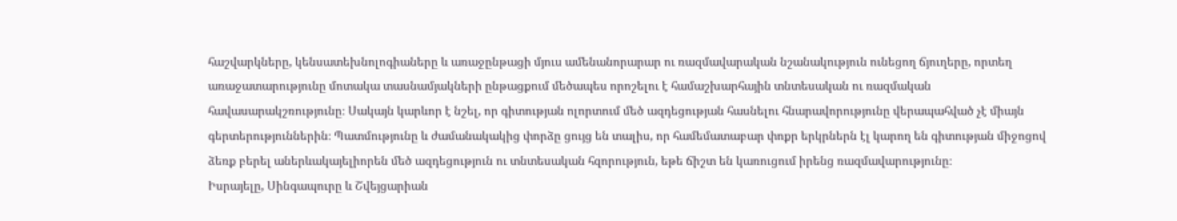հաշվարկները, կենսատեխնոլոգիաները և առաջընթացի մյուս ամենանորարար ու ռազմավարական նշանակություն ունեցող ճյուղերը, որտեղ առաջատարությունը մոտակա տասնամյակների ընթացքում մեծապես որոշելու է համաշխարհային տնտեսական ու ռազմական հավասարակշռությունը։ Սակայն կարևոր է նշել, որ գիտության ոլորտում մեծ ազդեցության հասնելու հնարավորությունը վերապահված չէ միայն գերտերություններին։ Պատմությունը և ժամանակակից փորձը ցույց են տալիս, որ համեմատաբար փոքր երկրներն էլ կարող են գիտության միջոցով ձեռք բերել աներևակայելիորեն մեծ ազդեցություն ու տնտեսական հզորություն, եթե ճիշտ են կառուցում իրենց ռազմավարությունը։
Իսրայելը, Սինգապուրը և Շվեյցարիան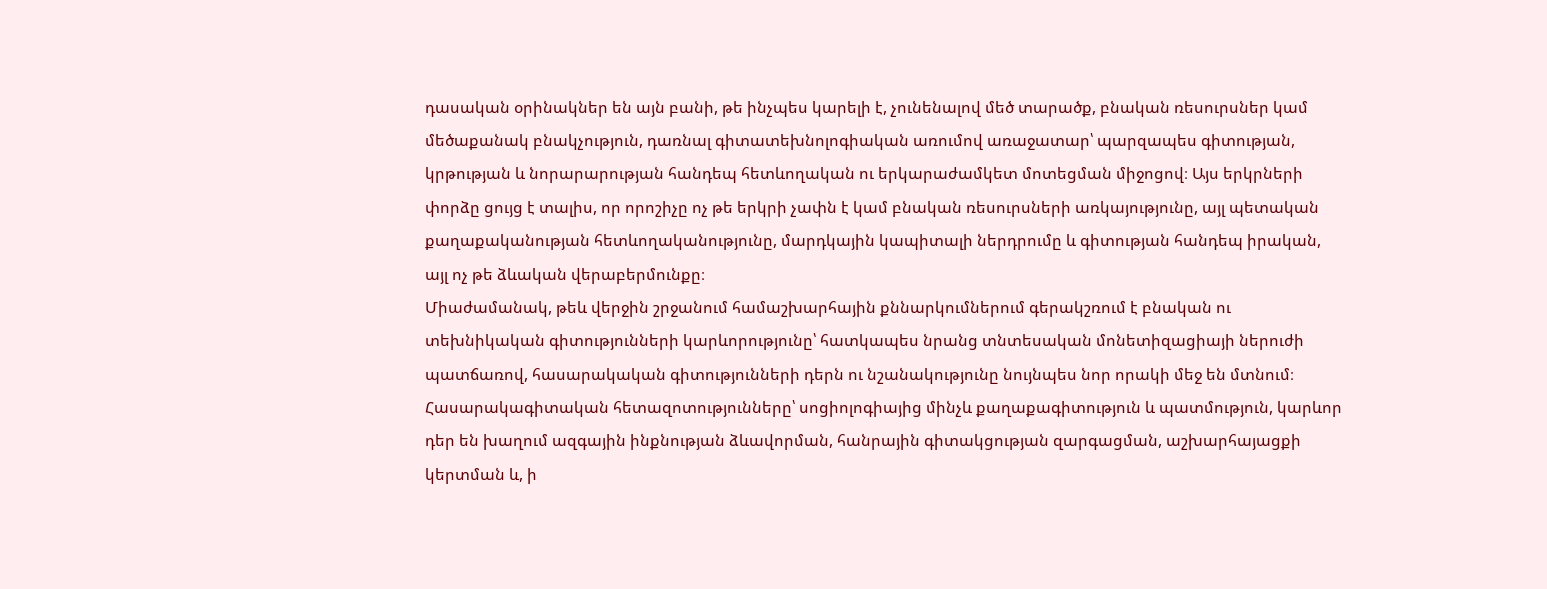դասական օրինակներ են այն բանի, թե ինչպես կարելի է, չունենալով մեծ տարածք, բնական ռեսուրսներ կամ մեծաքանակ բնակչություն, դառնալ գիտատեխնոլոգիական առումով առաջատար՝ պարզապես գիտության, կրթության և նորարարության հանդեպ հետևողական ու երկարաժամկետ մոտեցման միջոցով։ Այս երկրների փորձը ցույց է տալիս, որ որոշիչը ոչ թե երկրի չափն է կամ բնական ռեսուրսների առկայությունը, այլ պետական քաղաքականության հետևողականությունը, մարդկային կապիտալի ներդրումը և գիտության հանդեպ իրական, այլ ոչ թե ձևական վերաբերմունքը։
Միաժամանակ, թեև վերջին շրջանում համաշխարհային քննարկումներում գերակշռում է բնական ու տեխնիկական գիտությունների կարևորությունը՝ հատկապես նրանց տնտեսական մոնետիզացիայի ներուժի պատճառով, հասարակական գիտությունների դերն ու նշանակությունը նույնպես նոր որակի մեջ են մտնում։ Հասարակագիտական հետազոտությունները՝ սոցիոլոգիայից մինչև քաղաքագիտություն և պատմություն, կարևոր դեր են խաղում ազգային ինքնության ձևավորման, հանրային գիտակցության զարգացման, աշխարհայացքի կերտման և, ի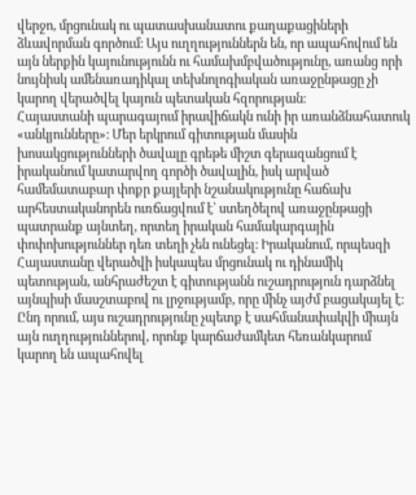վերջո, մրցունակ ու պատասխանատու քաղաքացիների ձևավորման գործում։ Այս ուղղություններն են, որ ապահովում են այն ներքին կայունությունն ու համախմբվածությունը, առանց որի նույնիսկ ամենառադիկալ տեխնոլոգիական առաջընթացը չի կարող վերածվել կայուն պետական հզորության։
Հայաստանի պարագայում իրավիճակն ունի իր առանձնահատուկ «անկյունները»։ Մեր երկրում գիտության մասին խոսակցությունների ծավալը գրեթե միշտ գերազանցում է իրականում կատարվող գործի ծավալին, իսկ արված համեմատաբար փոքր քայլերի նշանակությունը հաճախ արհեստականորեն ուռճացվում է՝ ստեղծելով առաջընթացի պատրանք այնտեղ, որտեղ իրական համակարգային փոփոխություններ դեռ տեղի չեն ունեցել։ Իրականում, որպեսզի Հայաստանը վերածվի իսկապես մրցունակ ու դինամիկ պետության, անհրաժեշտ է գիտությանն ուշադրություն դարձնել այնպիսի մասշտաբով ու լրջությամբ, որը մինչ այժմ բացակայել է։
Ընդ որում, այս ուշադրությունը չպետք է սահմանափակվի միայն այն ուղղություններով, որոնք կարճաժամկետ հեռանկարում կարող են ապահովել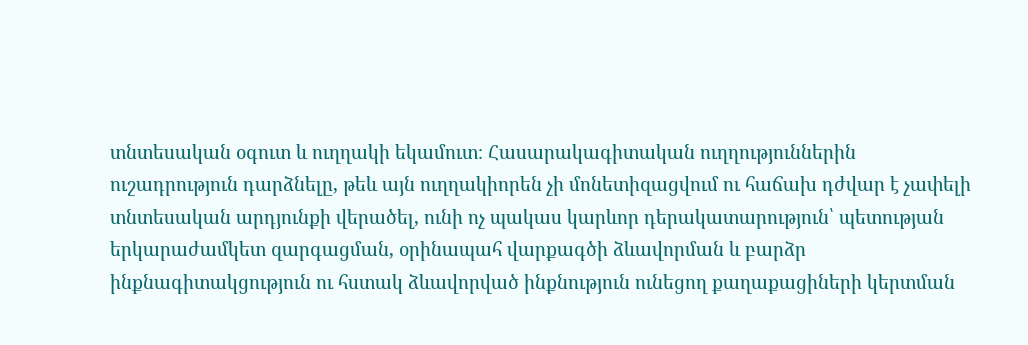տնտեսական օգուտ և ուղղակի եկամուտ։ Հասարակագիտական ուղղություններին ուշադրություն դարձնելը, թեև այն ուղղակիորեն չի մոնետիզացվում ու հաճախ դժվար է չափելի տնտեսական արդյունքի վերածել, ունի ոչ պակաս կարևոր դերակատարություն՝ պետության երկարաժամկետ զարգացման, օրինապահ վարքագծի ձևավորման և բարձր ինքնագիտակցություն ու հստակ ձևավորված ինքնություն ունեցող քաղաքացիների կերտման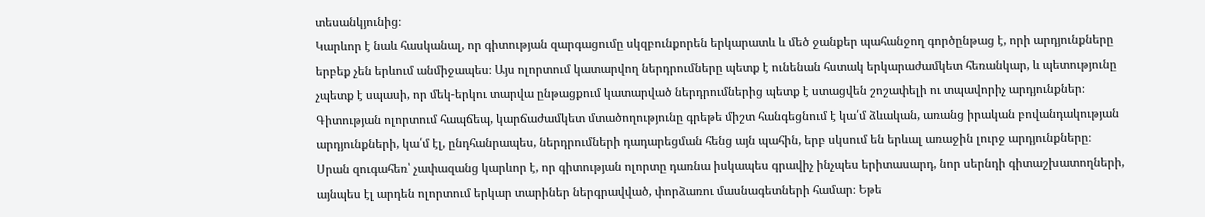տեսանկյունից։
Կարևոր է նաև հասկանալ, որ գիտության զարգացումը սկզբունքորեն երկարատև և մեծ ջանքեր պահանջող գործընթաց է, որի արդյունքները երբեք չեն երևում անմիջապես։ Այս ոլորտում կատարվող ներդրումները պետք է ունենան հստակ երկարաժամկետ հեռանկար, և պետությունը չպետք է սպասի, որ մեկ-երկու տարվա ընթացքում կատարված ներդրումներից պետք է ստացվեն շոշափելի ու տպավորիչ արդյունքներ։ Գիտության ոլորտում հապճեպ, կարճաժամկետ մտածողությունը գրեթե միշտ հանգեցնում է կա՛մ ձևական, առանց իրական բովանդակության արդյունքների, կա՛մ էլ, ընդհանրապես, ներդրումների դադարեցման հենց այն պահին, երբ սկսում են երևալ առաջին լուրջ արդյունքները։
Սրան զուգահեռ՝ չափազանց կարևոր է, որ գիտության ոլորտը դառնա իսկապես գրավիչ ինչպես երիտասարդ, նոր սերնդի գիտաշխատողների, այնպես էլ արդեն ոլորտում երկար տարիներ ներգրավված, փորձառու մասնագետների համար։ Եթե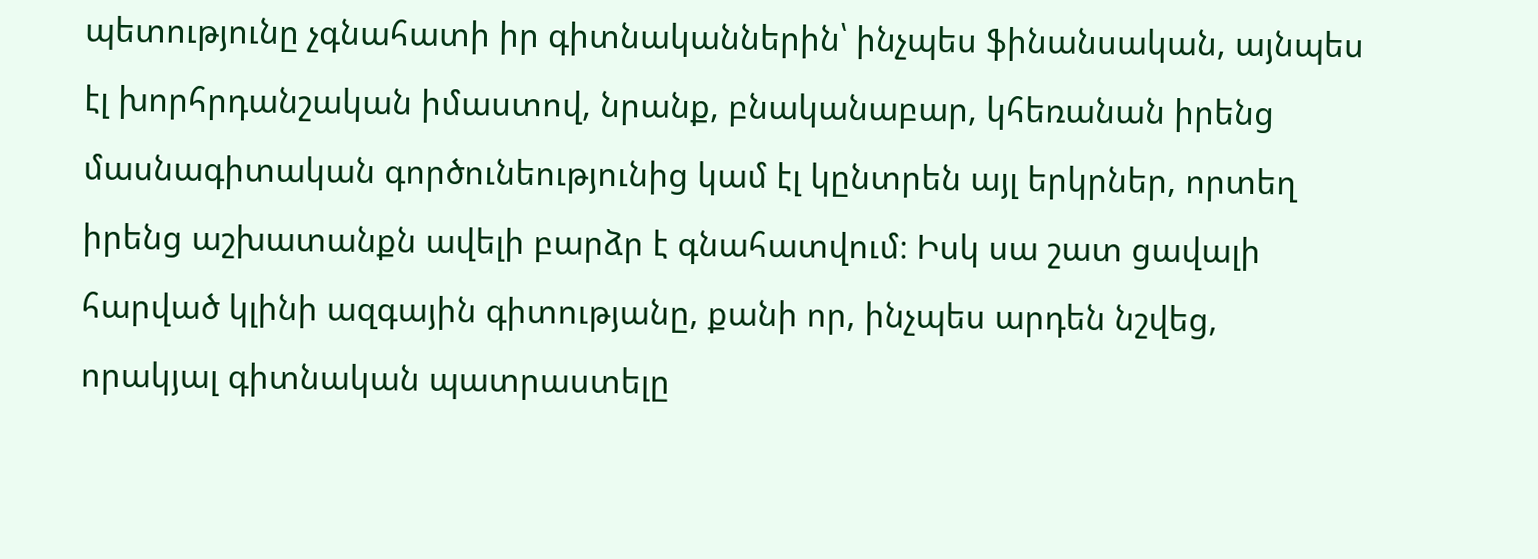պետությունը չգնահատի իր գիտնականներին՝ ինչպես ֆինանսական, այնպես էլ խորհրդանշական իմաստով, նրանք, բնականաբար, կհեռանան իրենց մասնագիտական գործունեությունից կամ էլ կընտրեն այլ երկրներ, որտեղ իրենց աշխատանքն ավելի բարձր է գնահատվում։ Իսկ սա շատ ցավալի հարված կլինի ազգային գիտությանը, քանի որ, ինչպես արդեն նշվեց, որակյալ գիտնական պատրաստելը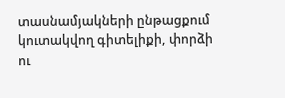տասնամյակների ընթացքում կուտակվող գիտելիքի, փորձի ու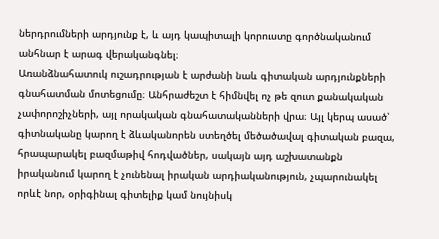ներդրումների արդյունք է, և այդ կապիտալի կորուստը գործնականում անհնար է արագ վերականգնել։
Առանձնահատուկ ուշադրության է արժանի նաև գիտական արդյունքների գնահատման մոտեցումը։ Անհրաժեշտ է հիմնվել ոչ թե զուտ քանակական չափորոշիչների, այլ որակական գնահատականների վրա։ Այլ կերպ ասած՝ գիտնականը կարող է ձևականորեն ստեղծել մեծածավալ գիտական բազա, հրապարակել բազմաթիվ հոդվածներ, սակայն այդ աշխատանքն իրականում կարող է չունենալ իրական արդիականություն, չպարունակել որևէ նոր, օրիգինալ գիտելիք կամ նույնիսկ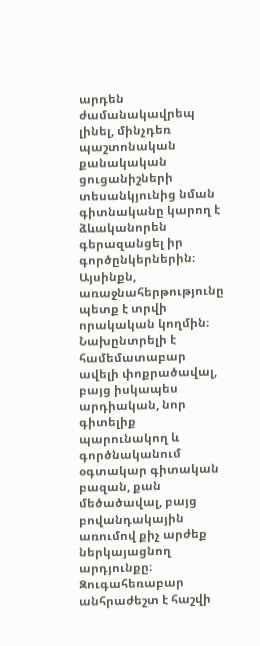արդեն ժամանակավրեպ լինել, մինչդեռ պաշտոնական քանակական ցուցանիշների տեսանկյունից նման գիտնականը կարող է ձևականորեն գերազանցել իր գործընկերներին։ Այսինքն, առաջնահերթությունը պետք է տրվի որակական կողմին։ Նախընտրելի է համեմատաբար ավելի փոքրածավալ, բայց իսկապես արդիական, նոր գիտելիք պարունակող և գործնականում օգտակար գիտական բազան, քան մեծածավալ, բայց բովանդակային առումով քիչ արժեք ներկայացնող արդյունքը։
Զուգահեռաբար անհրաժեշտ է հաշվի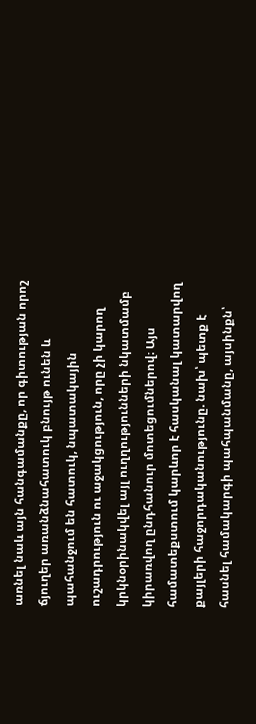առնել նաև այն հանգամանքը, որ գիտության որոշ ճյուղեր առանձնահատուկ բնույթ ունեն և պահանջում են հատուկ, նպատակային ուշադրություն ու աջակցություն, որը չի կարող կրկնօրինակվել այլ ուղղությունների նկատմամբ կիրառվող ընդհանուր մոտեցումներով։ Այս համատեքստում կարևոր է հասկանալ կատարվող քայլերի հաջորդականությունը. նախ՝ պետք է հասնել համակարգի պահպանմանը, այսինքն՝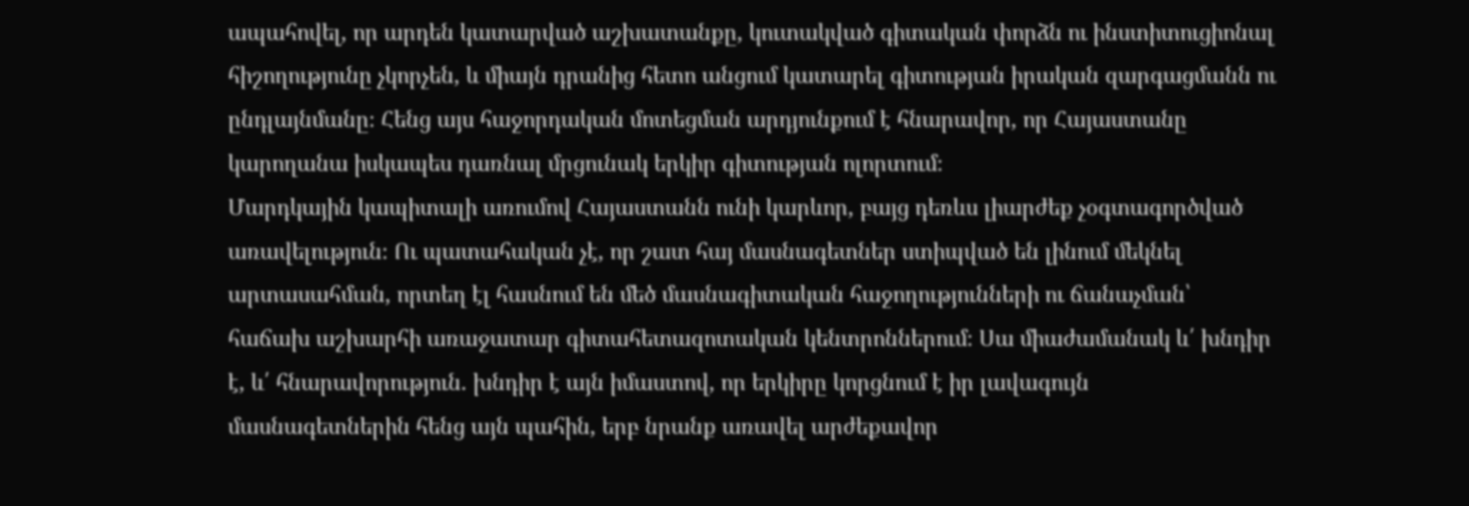ապահովել, որ արդեն կատարված աշխատանքը, կուտակված գիտական փորձն ու ինստիտուցիոնալ հիշողությունը չկորչեն, և միայն դրանից հետո անցում կատարել գիտության իրական զարգացմանն ու ընդլայնմանը։ Հենց այս հաջորդական մոտեցման արդյունքում է հնարավոր, որ Հայաստանը կարողանա իսկապես դառնալ մրցունակ երկիր գիտության ոլորտում։
Մարդկային կապիտալի առումով Հայաստանն ունի կարևոր, բայց դեռևս լիարժեք չօգտագործված առավելություն։ Ու պատահական չէ, որ շատ հայ մասնագետներ ստիպված են լինում մեկնել արտասահման, որտեղ էլ հասնում են մեծ մասնագիտական հաջողությունների ու ճանաչման՝ հաճախ աշխարհի առաջատար գիտահետազոտական կենտրոններում։ Սա միաժամանակ և՛ խնդիր է, և՛ հնարավորություն. խնդիր է այն իմաստով, որ երկիրը կորցնում է իր լավագույն մասնագետներին հենց այն պահին, երբ նրանք առավել արժեքավոր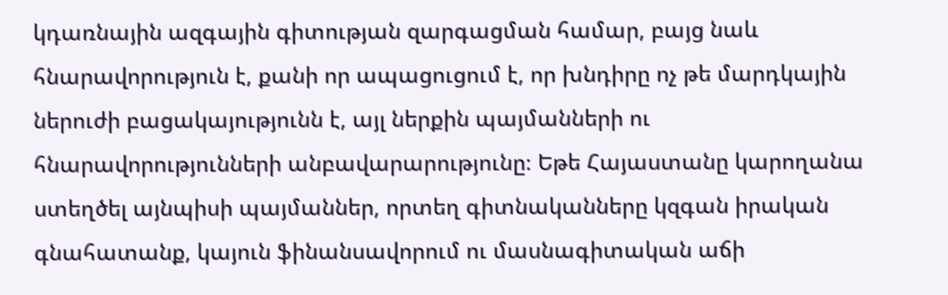կդառնային ազգային գիտության զարգացման համար, բայց նաև հնարավորություն է, քանի որ ապացուցում է, որ խնդիրը ոչ թե մարդկային ներուժի բացակայությունն է, այլ ներքին պայմանների ու հնարավորությունների անբավարարությունը։ Եթե Հայաստանը կարողանա ստեղծել այնպիսի պայմաններ, որտեղ գիտնականները կզգան իրական գնահատանք, կայուն ֆինանսավորում ու մասնագիտական աճի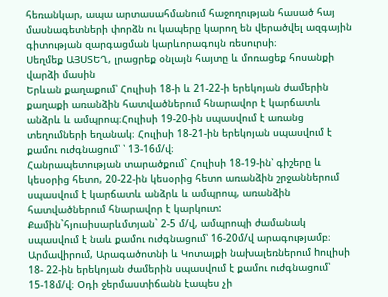հեռանկար, ապա արտասահմանում հաջողության հասած հայ մասնագետների փորձն ու կապերը կարող են վերածվել ազգային գիտության զարգացման կարևորագույն ռեսուրսի։
Սեղմեք ԱՅՍՏԵՂ, լրացրեք օնլայն հայտը և մոռացեք հոսանքի վարձի մասին
Երևան քաղաքում՝ Հուլիսի 18-ի և 21-22-ի երեկոյան ժամերին քաղաքի առանձին հատվածներում հնարավոր է կարճատև անձրև և ամպրոպ։Հուլիսի 19-20-ին սպասվում է առանց տեղումների եղանակ։ Հուլիսի 18-21-ին երեկոյան սպասվում է քամու ուժգնացում՝ ՝ 13-16մ/վ։
Հանրապետության տարածքում` Հուլիսի 18-19-ին՝ գիշերը և կեսօրից հետո, 20-22-ին կեսօրից հետո առանձին շրջաններում սպասվում է կարճատև անձրև և ամպրոպ, առանձին հատվածներում հնարավոր է կարկուտ: Քամին`հյուսիսարևմտյան` 2-5 մ/վ, ամպրոպի ժամանակ սպասվում է նաև քամու ուժգնացում՝ 16-20մ/վ արագությամբ։ Արմավիրում, Արագածոտնի և Կոտայքի նախալեռներում hուլիսի 18- 22-ին երեկոյան ժամերին սպասվում է քամու ուժգնացում՝ 15-18մ/վ։ Օդի ջերմաստիճանն էապես չի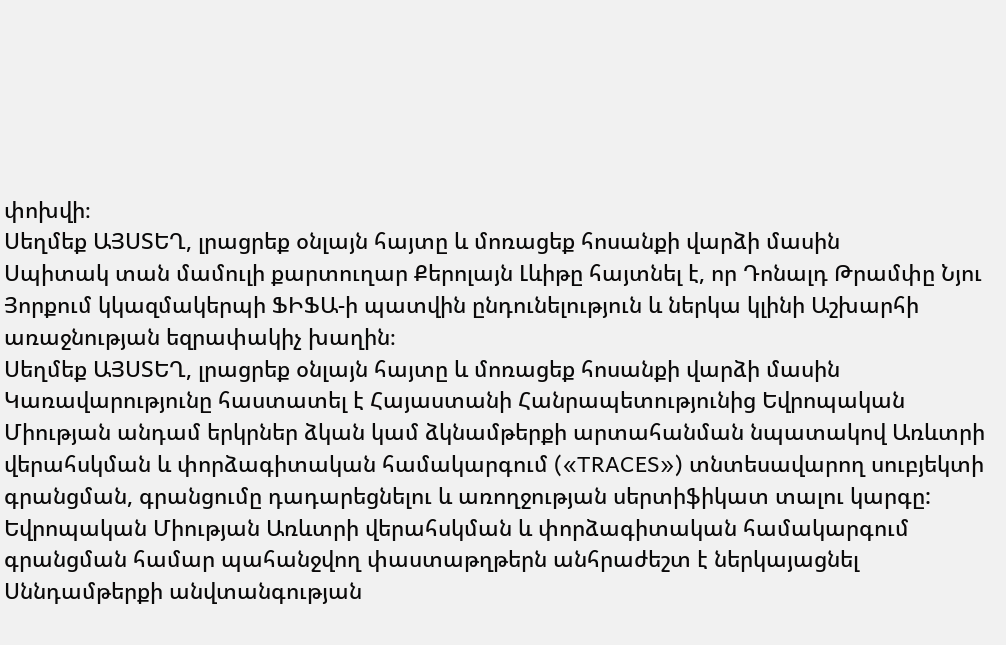փոխվի։
Սեղմեք ԱՅՍՏԵՂ, լրացրեք օնլայն հայտը և մոռացեք հոսանքի վարձի մասին
Սպիտակ տան մամուլի քարտուղար Քերոլայն Լևիթը հայտնել է, որ Դոնալդ Թրամփը Նյու Յորքում կկազմակերպի ՖԻՖԱ-ի պատվին ընդունելություն և ներկա կլինի Աշխարհի առաջնության եզրափակիչ խաղին։
Սեղմեք ԱՅՍՏԵՂ, լրացրեք օնլայն հայտը և մոռացեք հոսանքի վարձի մասին
Կառավարությունը հաստատել է Հայաստանի Հանրապետությունից Եվրոպական Միության անդամ երկրներ ձկան կամ ձկնամթերքի արտահանման նպատակով Առևտրի վերահսկման և փորձագիտական համակարգում («TRACES») տնտեսավարող սուբյեկտի գրանցման, գրանցումը դադարեցնելու և առողջության սերտիֆիկատ տալու կարգը:
Եվրոպական Միության Առևտրի վերահսկման և փորձագիտական համակարգում գրանցման համար պահանջվող փաստաթղթերն անհրաժեշտ է ներկայացնել Սննդամթերքի անվտանգության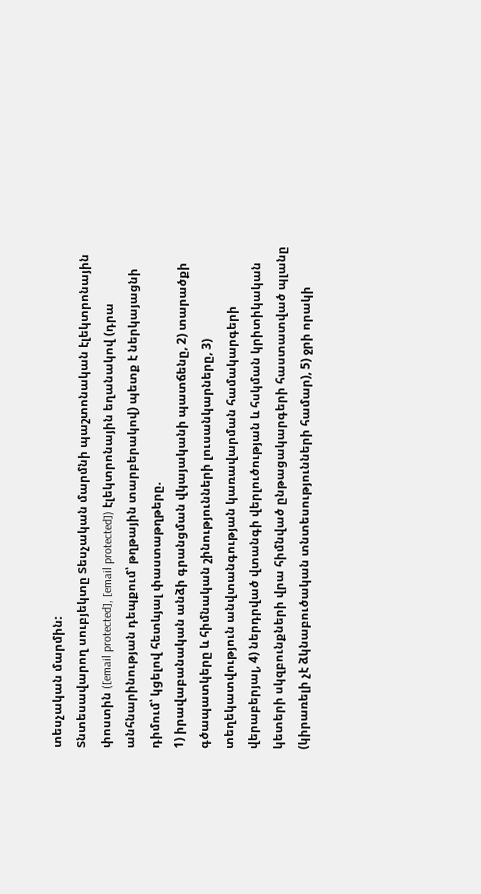տեսչական մարմին:
Տնտեսավարող սուբյեկտը Տեսչական մարմնի պաշտոնական էլեկտրոնային փոստին ([email protected], [email protected]) էլեկտրոնային եղանակով (դրա անհնարինության դեպքում՝ թղթային տարբերակով) պետք է ներկայացնի դիմում՝ կցելով հետևյալ փաստաթղթերը.
1) իրավաբանական անձի գրանցման վկայականի պատճենը, 2) տարածքի գծապատկերը և հիմնական շինությունների լուսանկարները, 3) տեղեկատվություն անվտանգության կառավարման համակարգերի վերաբերյալ, 4) ներդրված վտանգի վերլուծության և հսկման կրիտիկական կետերի սկզբունքների վրա հիմնված ընթացակարգերի հաստատված պլանը (կիրառելի չէ ձկնաբուծական տնտեսությունների համար), 5) ջրի որակի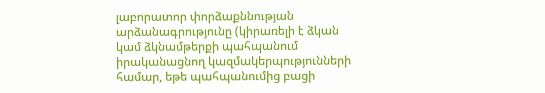լաբորատոր փորձաքննության արձանագրությունը (կիրառելի է ձկան կամ ձկնամթերքի պահպանում իրականացնող կազմակերպությունների համար, եթե պահպանումից բացի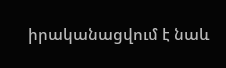իրականացվում է նաև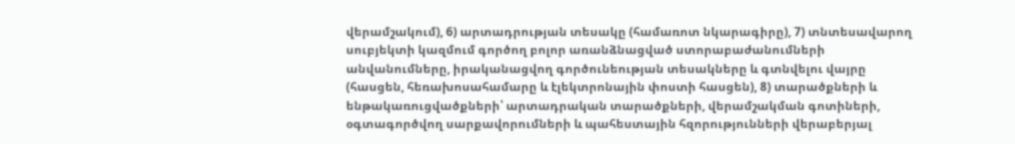վերամշակում), 6) արտադրության տեսակը (համառոտ նկարագիրը), 7) տնտեսավարող սուբյեկտի կազմում գործող բոլոր առանձնացված ստորաբաժանումների անվանումները, իրականացվող գործունեության տեսակները և գտնվելու վայրը (հասցեն, հեռախոսահամարը և էլեկտրոնային փոստի հասցեն), 8) տարածքների և ենթակառուցվածքների՝ արտադրական տարածքների, վերամշակման գոտիների, օգտագործվող սարքավորումների և պահեստային հզորությունների վերաբերյալ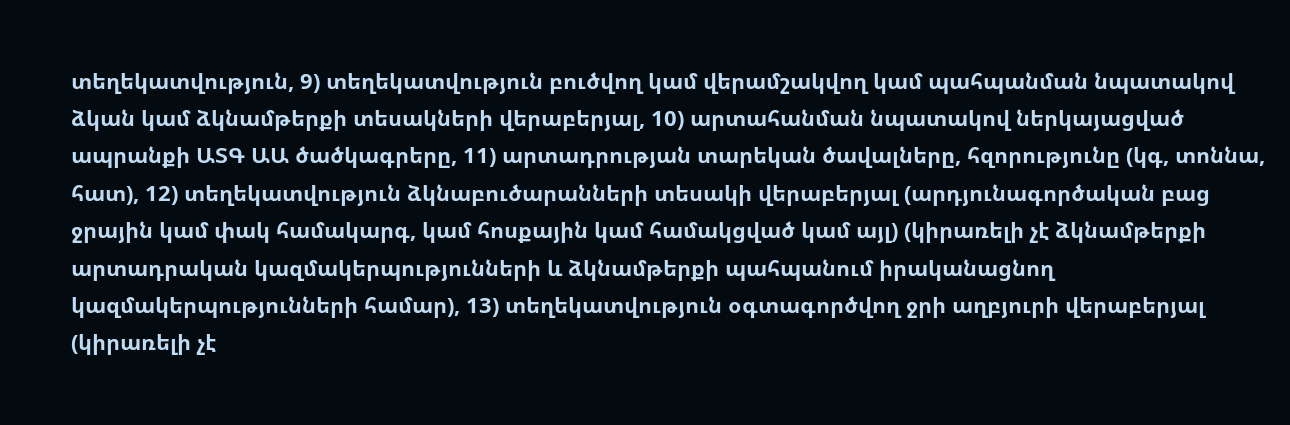տեղեկատվություն, 9) տեղեկատվություն բուծվող կամ վերամշակվող կամ պահպանման նպատակով ձկան կամ ձկնամթերքի տեսակների վերաբերյալ, 10) արտահանման նպատակով ներկայացված ապրանքի ԱՏԳ ԱԱ ծածկագրերը, 11) արտադրության տարեկան ծավալները, հզորությունը (կգ, տոննա, հատ), 12) տեղեկատվություն ձկնաբուծարանների տեսակի վերաբերյալ (արդյունագործական բաց ջրային կամ փակ համակարգ, կամ հոսքային կամ համակցված կամ այլ) (կիրառելի չէ ձկնամթերքի արտադրական կազմակերպությունների և ձկնամթերքի պահպանում իրականացնող կազմակերպությունների համար), 13) տեղեկատվություն օգտագործվող ջրի աղբյուրի վերաբերյալ (կիրառելի չէ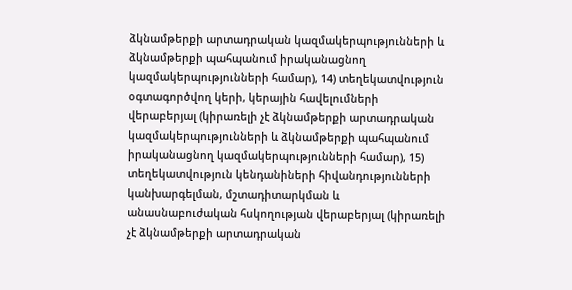ձկնամթերքի արտադրական կազմակերպությունների և ձկնամթերքի պահպանում իրականացնող կազմակերպությունների համար), 14) տեղեկատվություն օգտագործվող կերի, կերային հավելումների վերաբերյալ (կիրառելի չէ ձկնամթերքի արտադրական կազմակերպությունների և ձկնամթերքի պահպանում իրականացնող կազմակերպությունների համար), 15) տեղեկատվություն կենդանիների հիվանդությունների կանխարգելման, մշտադիտարկման և անասնաբուժական հսկողության վերաբերյալ (կիրառելի չէ ձկնամթերքի արտադրական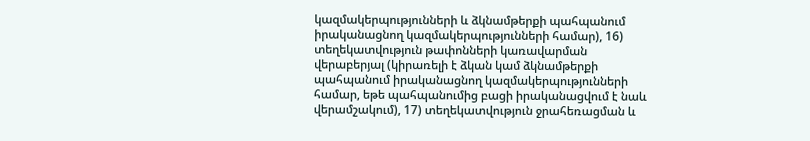կազմակերպությունների և ձկնամթերքի պահպանում իրականացնող կազմակերպությունների համար), 16) տեղեկատվություն թափոնների կառավարման վերաբերյալ (կիրառելի է ձկան կամ ձկնամթերքի պահպանում իրականացնող կազմակերպությունների համար, եթե պահպանումից բացի իրականացվում է նաև վերամշակում), 17) տեղեկատվություն ջրահեռացման և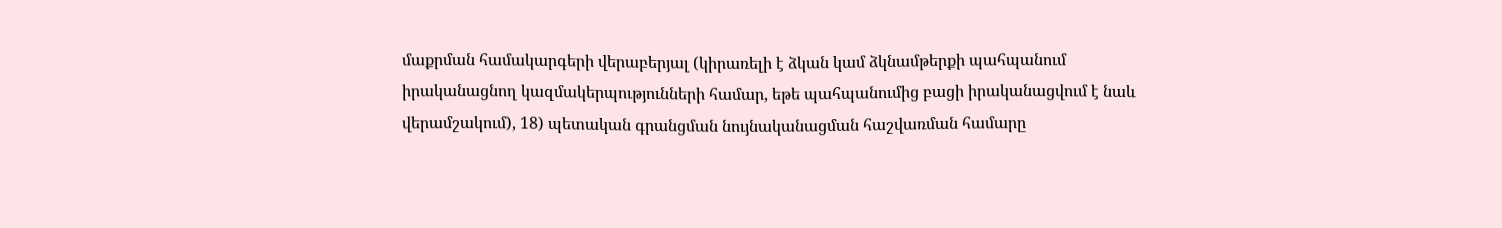մաքրման համակարգերի վերաբերյալ (կիրառելի է ձկան կամ ձկնամթերքի պահպանում իրականացնող կազմակերպությունների համար, եթե պահպանումից բացի իրականացվում է նաև վերամշակում), 18) պետական գրանցման նույնականացման հաշվառման համարը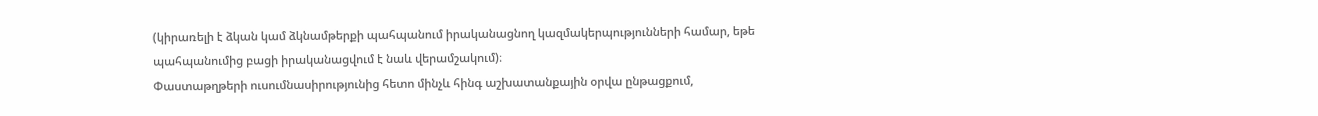(կիրառելի է ձկան կամ ձկնամթերքի պահպանում իրականացնող կազմակերպությունների համար, եթե պահպանումից բացի իրականացվում է նաև վերամշակում)։
Փաստաթղթերի ուսումնասիրությունից հետո մինչև հինգ աշխատանքային օրվա ընթացքում,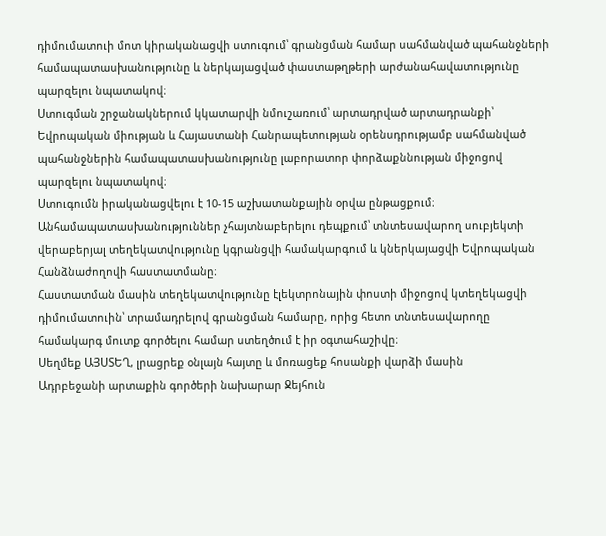դիմումատուի մոտ կիրականացվի ստուգում՝ գրանցման համար սահմանված պահանջների համապատասխանությունը և ներկայացված փաստաթղթերի արժանահավատությունը պարզելու նպատակով։
Ստուգման շրջանակներում կկատարվի նմուշառում՝ արտադրված արտադրանքի՝ Եվրոպական միության և Հայաստանի Հանրապետության օրենսդրությամբ սահմանված պահանջներին համապատասխանությունը լաբորատոր փորձաքննության միջոցով պարզելու նպատակով։
Ստուգումն իրականացվելու է 10-15 աշխատանքային օրվա ընթացքում։
Անհամապատասխանություններ չհայտնաբերելու դեպքում՝ տնտեսավարող սուբյեկտի վերաբերյալ տեղեկատվությունը կգրանցվի համակարգում և կներկայացվի Եվրոպական Հանձնաժողովի հաստատմանը։
Հաստատման մասին տեղեկատվությունը էլեկտրոնային փոստի միջոցով կտեղեկացվի դիմումատուին՝ տրամադրելով գրանցման համարը, որից հետո տնտեսավարողը համակարգ մուտք գործելու համար ստեղծում է իր օգտահաշիվը։
Սեղմեք ԱՅՍՏԵՂ, լրացրեք օնլայն հայտը և մոռացեք հոսանքի վարձի մասին
Ադրբեջանի արտաքին գործերի նախարար Ջեյհուն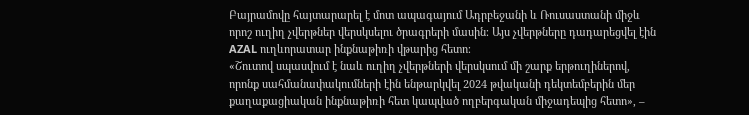Բայրամովը հայտարարել է մոտ ապագայում Ադրբեջանի և Ռուսաստանի միջև որոշ ուղիղ չվերթներ վերսկսելու ծրագրերի մասին։ Այս չվերթները դադարեցվել էին AZAL ուղևորատար ինքնաթիռի վթարից հետո։
«Շուտով սպասվում է նաև ուղիղ չվերթների վերսկսում մի շարք երթուղիներով, որոնք սահմանափակումների էին ենթարկվել 2024 թվականի դեկտեմբերին մեր քաղաքացիական ինքնաթիռի հետ կապված ողբերգական միջադեպից հետո», –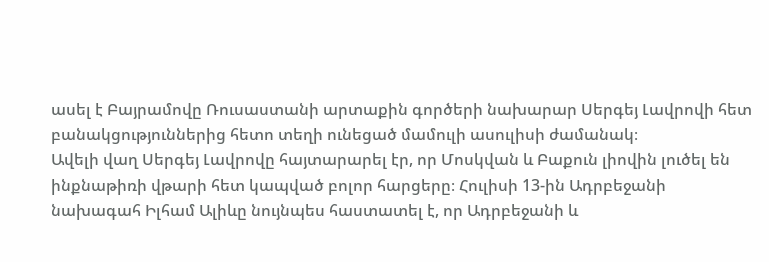ասել է Բայրամովը Ռուսաստանի արտաքին գործերի նախարար Սերգեյ Լավրովի հետ բանակցություններից հետո տեղի ունեցած մամուլի ասուլիսի ժամանակ։
Ավելի վաղ Սերգեյ Լավրովը հայտարարել էր, որ Մոսկվան և Բաքուն լիովին լուծել են ինքնաթիռի վթարի հետ կապված բոլոր հարցերը։ Հուլիսի 13-ին Ադրբեջանի նախագահ Իլհամ Ալիևը նույնպես հաստատել է, որ Ադրբեջանի և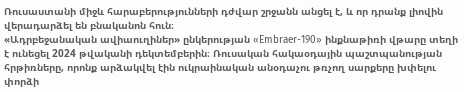Ռուսաստանի միջև հարաբերությունների դժվար շրջանն անցել է, և որ դրանք լիովին վերադարձել են բնականոն հուն։
«Ադրբեջանական ավիաուղիներ» ընկերության «Embraer-190» ինքնաթիռի վթարը տեղի է ունեցել 2024 թվականի դեկտեմբերին։ Ռուսական հակաօդային պաշտպանության հրթիռները, որոնք արձակվել էին ուկրաինական անօդաչու թռչող սարքերը խփելու փորձի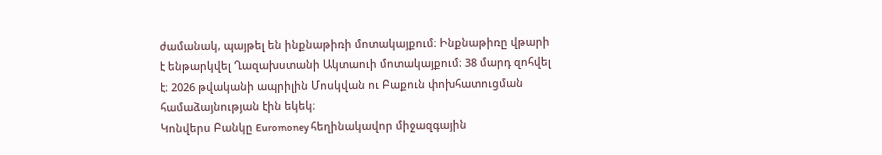ժամանակ, պայթել են ինքնաթիռի մոտակայքում։ Ինքնաթիռը վթարի է ենթարկվել Ղազախստանի Ակտաուի մոտակայքում։ 38 մարդ զոհվել է։ 2026 թվականի ապրիլին Մոսկվան ու Բաքուն փոխհատուցման համաձայնության էին եկեկ։
Կոնվերս Բանկը Euromoney հեղինակավոր միջազգային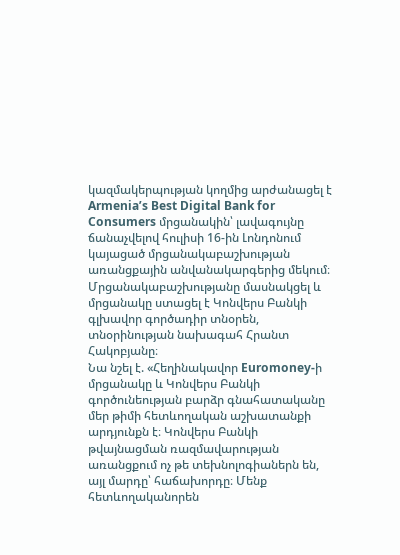կազմակերպության կողմից արժանացել է Armenia’s Best Digital Bank for Consumers մրցանակին՝ լավագույնը ճանաչվելով հուլիսի 16-ին Լոնդոնում կայացած մրցանակաբաշխության առանցքային անվանակարգերից մեկում։
Մրցանակաբաշխությանը մասնակցել և մրցանակը ստացել է Կոնվերս Բանկի գլխավոր գործադիր տնօրեն, տնօրինության նախագահ Հրանտ Հակոբյանը։
Նա նշել է. «Հեղինակավոր Euromoney-ի մրցանակը և Կոնվերս Բանկի գործունեության բարձր գնահատականը մեր թիմի հետևողական աշխատանքի արդյունքն է։ Կոնվերս Բանկի թվայնացման ռազմավարության առանցքում ոչ թե տեխնոլոգիաներն են, այլ մարդը՝ հաճախորդը։ Մենք հետևողականորեն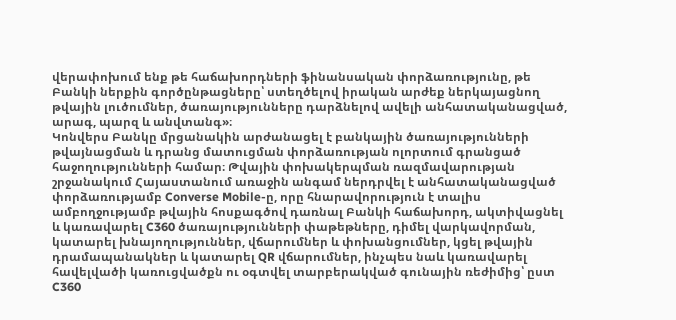վերափոխում ենք թե հաճախորդների ֆինանսական փորձառությունը, թե Բանկի ներքին գործընթացները՝ ստեղծելով իրական արժեք ներկայացնող թվային լուծումներ, ծառայությունները դարձնելով ավելի անհատականացված, արագ, պարզ և անվտանգ»։
Կոնվերս Բանկը մրցանակին արժանացել է բանկային ծառայությունների թվայնացման և դրանց մատուցման փորձառության ոլորտում գրանցած հաջողությունների համար։ Թվային փոխակերպման ռազմավարության շրջանակում Հայաստանում առաջին անգամ ներդրվել է անհատականացված փորձառությամբ Converse Mobile-ը, որը հնարավորություն է տալիս ամբողջությամբ թվային հոսքագծով դառնալ Բանկի հաճախորդ, ակտիվացնել և կառավարել C360 ծառայությունների փաթեթները, դիմել վարկավորման, կատարել խնայողություններ, վճարումներ և փոխանցումներ, կցել թվային դրամապանակներ և կատարել QR վճարումներ, ինչպես նաև կառավարել հավելվածի կառուցվածքն ու օգտվել տարբերակված գունային ռեժիմից՝ ըստ C360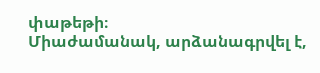փաթեթի։
Միաժամանակ, արձանագրվել է,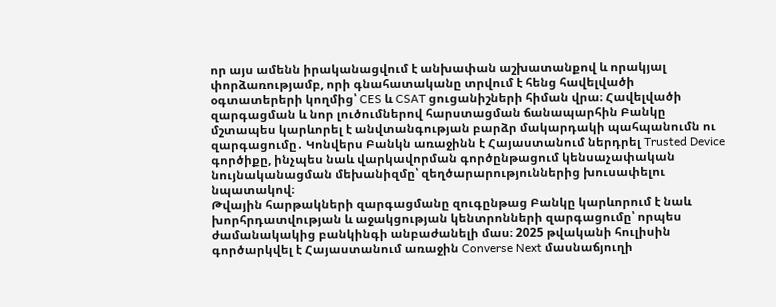որ այս ամենն իրականացվում է անխափան աշխատանքով և որակյալ փորձառությամբ, որի գնահատականը տրվում է հենց հավելվածի օգտատերերի կողմից՝ CES և CSAT ցուցանիշների հիման վրա։ Հավելվածի զարգացման և նոր լուծումներով հարստացման ճանապարհին Բանկը մշտապես կարևորել է անվտանգության բարձր մակարդակի պահպանումն ու զարգացումը․ Կոնվերս Բանկն առաջինն է Հայաստանում ներդրել Trusted Device գործիքը, ինչպես նաև վարկավորման գործընթացում կենսաչափական նույնականացման մեխանիզմը՝ զեղծարարություններից խուսափելու նպատակով։
Թվային հարթակների զարգացմանը զուգընթաց Բանկը կարևորում է նաև խորհրդատվության և աջակցության կենտրոնների զարգացումը՝ որպես ժամանակակից բանկինգի անբաժանելի մաս։ 2025 թվականի հուլիսին գործարկվել է Հայաստանում առաջին Converse Next մասնաճյուղի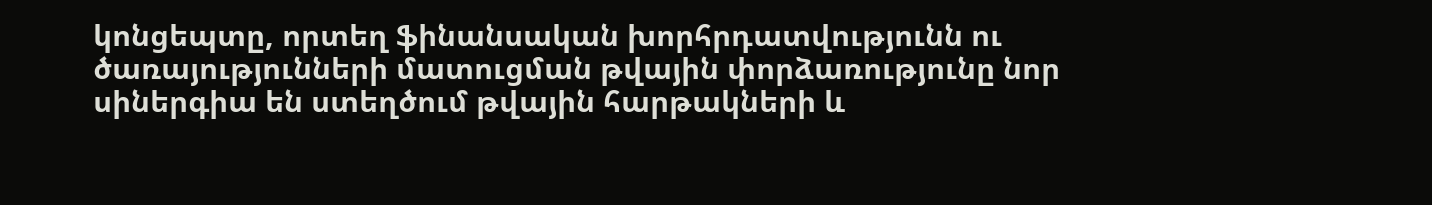կոնցեպտը, որտեղ ֆինանսական խորհրդատվությունն ու ծառայությունների մատուցման թվային փորձառությունը նոր սիներգիա են ստեղծում թվային հարթակների և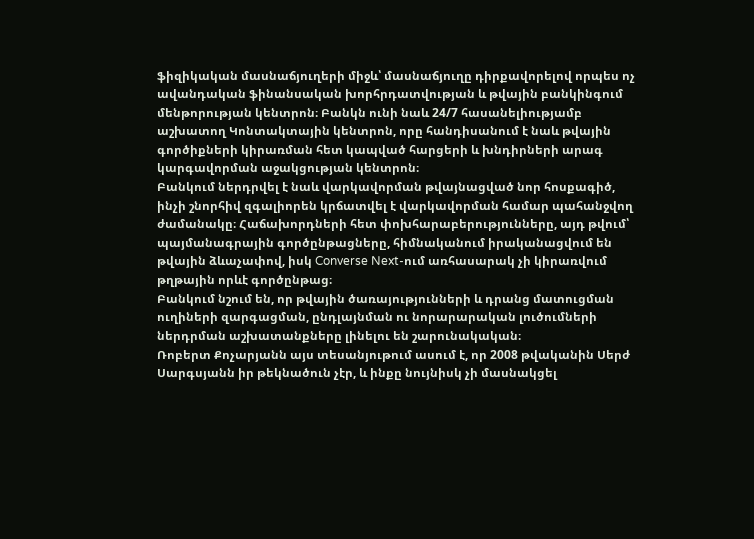ֆիզիկական մասնաճյուղերի միջև՝ մասնաճյուղը դիրքավորելով որպես ոչ ավանդական ֆինանսական խորհրդատվության և թվային բանկինգում մենթորության կենտրոն։ Բանկն ունի նաև 24/7 հասանելիությամբ աշխատող Կոնտակտային կենտրոն, որը հանդիսանում է նաև թվային գործիքների կիրառման հետ կապված հարցերի և խնդիրների արագ կարգավորման աջակցության կենտրոն։
Բանկում ներդրվել է նաև վարկավորման թվայնացված նոր հոսքագիծ, ինչի շնորհիվ զգալիորեն կրճատվել է վարկավորման համար պահանջվող ժամանակը։ Հաճախորդների հետ փոխհարաբերությունները, այդ թվում՝ պայմանագրային գործընթացները, հիմնականում իրականացվում են թվային ձևաչափով, իսկ Converse Next-ում առհասարակ չի կիրառվում թղթային որևէ գործընթաց։
Բանկում նշում են, որ թվային ծառայությունների և դրանց մատուցման ուղիների զարգացման, ընդլայնման ու նորարարական լուծումների ներդրման աշխատանքները լինելու են շարունակական։
Ռոբերտ Քոչարյանն այս տեսանյութում ասում է, որ 2008 թվականին Սերժ Սարգսյանն իր թեկնածուն չէր, և ինքը նույնիսկ չի մասնակցել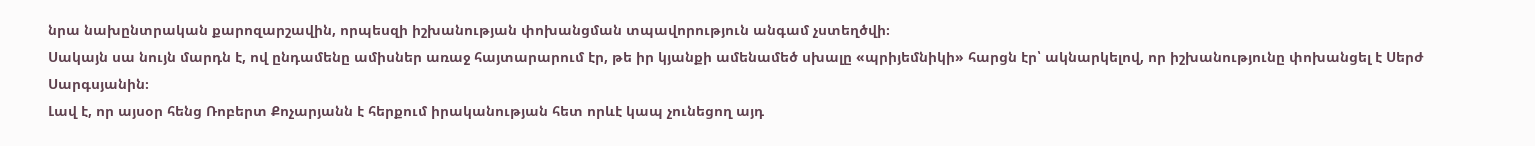նրա նախընտրական քարոզարշավին, որպեսզի իշխանության փոխանցման տպավորություն անգամ չստեղծվի։
Սակայն սա նույն մարդն է, ով ընդամենը ամիսներ առաջ հայտարարում էր, թե իր կյանքի ամենամեծ սխալը «պրիյեմնիկի» հարցն էր՝ ակնարկելով, որ իշխանությունը փոխանցել է Սերժ Սարգսյանին։
Լավ է, որ այսօր հենց Ռոբերտ Քոչարյանն է հերքում իրականության հետ որևէ կապ չունեցող այդ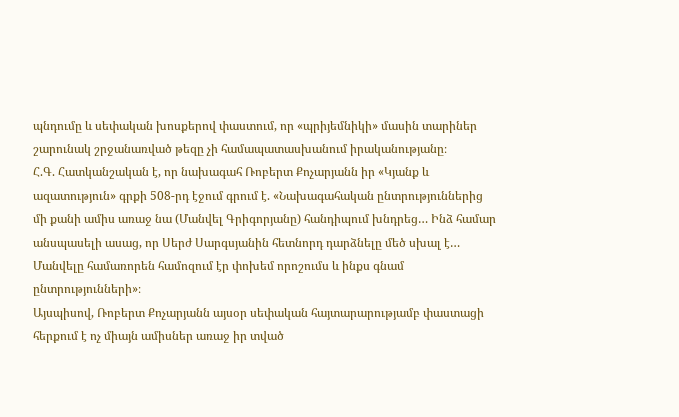պնդումը և սեփական խոսքերով փաստում, որ «պրիյեմնիկի» մասին տարիներ շարունակ շրջանառված թեզը չի համապատասխանում իրականությանը։
Հ.Գ. Հատկանշական է, որ նախագահ Ռոբերտ Քոչարյանն իր «Կյանք և ազատություն» գրքի 508-րդ էջում գրում է. «Նախագահական ընտրություններից մի քանի ամիս առաջ նա (Մանվել Գրիգորյանը) հանդիպում խնդրեց… Ինձ համար անսպասելի ասաց, որ Սերժ Սարգսյանին հետնորդ դարձնելը մեծ սխալ է… Մանվելը համառորեն համոզում էր փոխեմ որոշումս և ինքս գնամ ընտրությունների»։
Այսպիսով, Ռոբերտ Քոչարյանն այսօր սեփական հայտարարությամբ փաստացի հերքում է ոչ միայն ամիսներ առաջ իր տված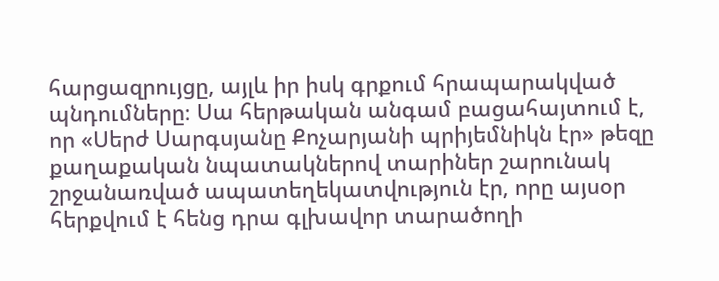հարցազրույցը, այլև իր իսկ գրքում հրապարակված պնդումները։ Սա հերթական անգամ բացահայտում է, որ «Սերժ Սարգսյանը Քոչարյանի պրիյեմնիկն էր» թեզը քաղաքական նպատակներով տարիներ շարունակ շրջանառված ապատեղեկատվություն էր, որը այսօր հերքվում է հենց դրա գլխավոր տարածողի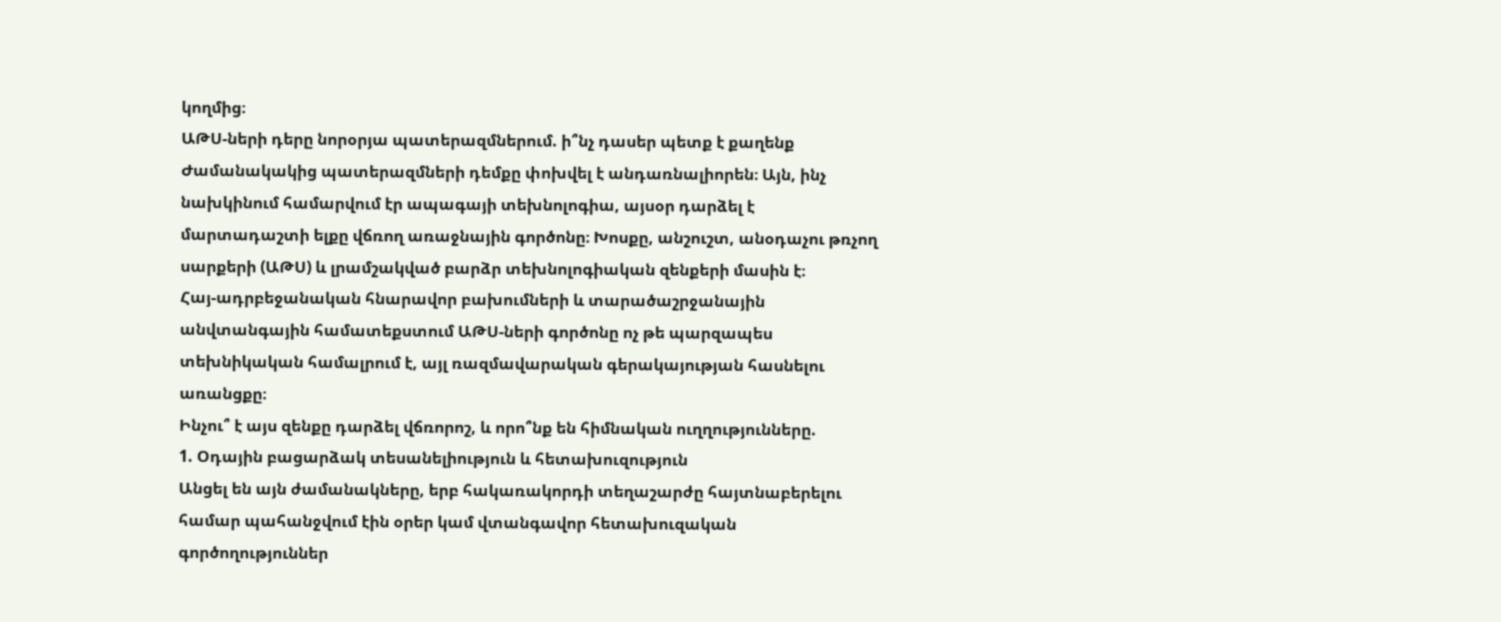կողմից։
ԱԹՍ-ների դերը նորօրյա պատերազմներում. ի՞նչ դասեր պետք է քաղենք
Ժամանակակից պատերազմների դեմքը փոխվել է անդառնալիորեն։ Այն, ինչ նախկինում համարվում էր ապագայի տեխնոլոգիա, այսօր դարձել է մարտադաշտի ելքը վճռող առաջնային գործոնը։ Խոսքը, անշուշտ, անօդաչու թռչող սարքերի (ԱԹՍ) և լրամշակված բարձր տեխնոլոգիական զենքերի մասին է։
Հայ-ադրբեջանական հնարավոր բախումների և տարածաշրջանային անվտանգային համատեքստում ԱԹՍ-ների գործոնը ոչ թե պարզապես տեխնիկական համալրում է, այլ ռազմավարական գերակայության հասնելու առանցքը։
Ինչու՞ է այս զենքը դարձել վճռորոշ, և որո՞նք են հիմնական ուղղությունները.
1. Օդային բացարձակ տեսանելիություն և հետախուզություն
Անցել են այն ժամանակները, երբ հակառակորդի տեղաշարժը հայտնաբերելու համար պահանջվում էին օրեր կամ վտանգավոր հետախուզական գործողություններ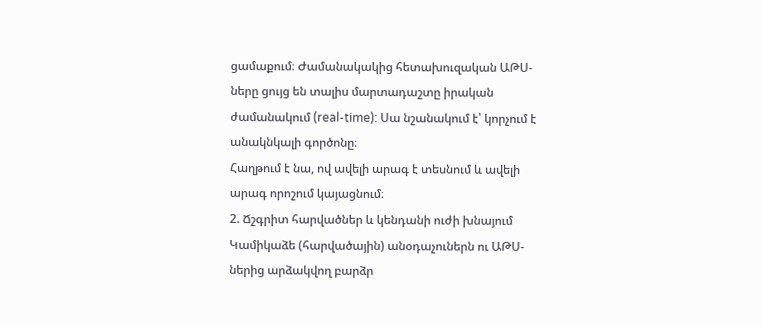ցամաքում։ Ժամանակակից հետախուզական ԱԹՍ-ները ցույց են տալիս մարտադաշտը իրական ժամանակում (real-time): Սա նշանակում է՝ կորչում է անակնկալի գործոնը։
Հաղթում է նա, ով ավելի արագ է տեսնում և ավելի արագ որոշում կայացնում։
2. Ճշգրիտ հարվածներ և կենդանի ուժի խնայում
Կամիկաձե (հարվածային) անօդաչուներն ու ԱԹՍ-ներից արձակվող բարձր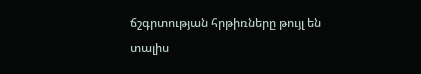ճշգրտության հրթիռները թույլ են տալիս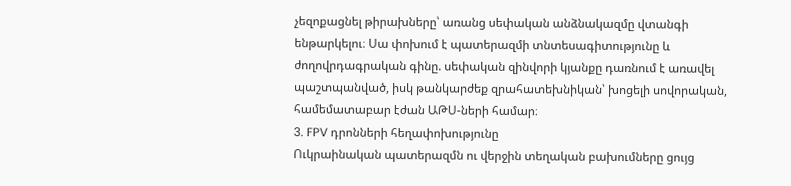չեզոքացնել թիրախները՝ առանց սեփական անձնակազմը վտանգի ենթարկելու։ Սա փոխում է պատերազմի տնտեսագիտությունը և ժողովրդագրական գինը. սեփական զինվորի կյանքը դառնում է առավել պաշտպանված, իսկ թանկարժեք զրահատեխնիկան՝ խոցելի սովորական, համեմատաբար էժան ԱԹՍ-ների համար։
3. FPV դրոնների հեղափոխությունը
Ուկրաինական պատերազմն ու վերջին տեղական բախումները ցույց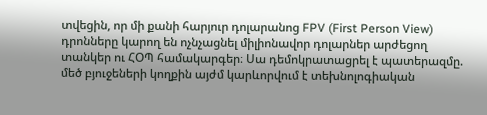տվեցին, որ մի քանի հարյուր դոլարանոց FPV (First Person View) դրոնները կարող են ոչնչացնել միլիոնավոր դոլարներ արժեցող տանկեր ու ՀՕՊ համակարգեր։ Սա դեմոկրատացրել է պատերազմը. մեծ բյուջեների կողքին այժմ կարևորվում է տեխնոլոգիական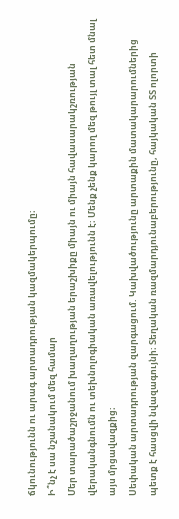ճկունությունն ու արագ արտադրության կազմակերպումը։
Ի՞նչ է սա նշանակում մեզ համար
Մեր տարածաշրջանում խաղաղության երաշխիքը միայն ու միայն հավասարակշռության վերականգնումն ու տեխնոլոգիական առավելությունն է։ Մենք չենք կարող մեզ թույլ տալ հետ մնալ այս մրցավազքից։
Սեփական արտադրության զարգացում. Կախվածությունը արտաքին մատակարարումներից պետք է հասցվի նվազագույնի։ Տեղական ռազմարդյունաբերությունը, հայկական ՏՏ ոլորտի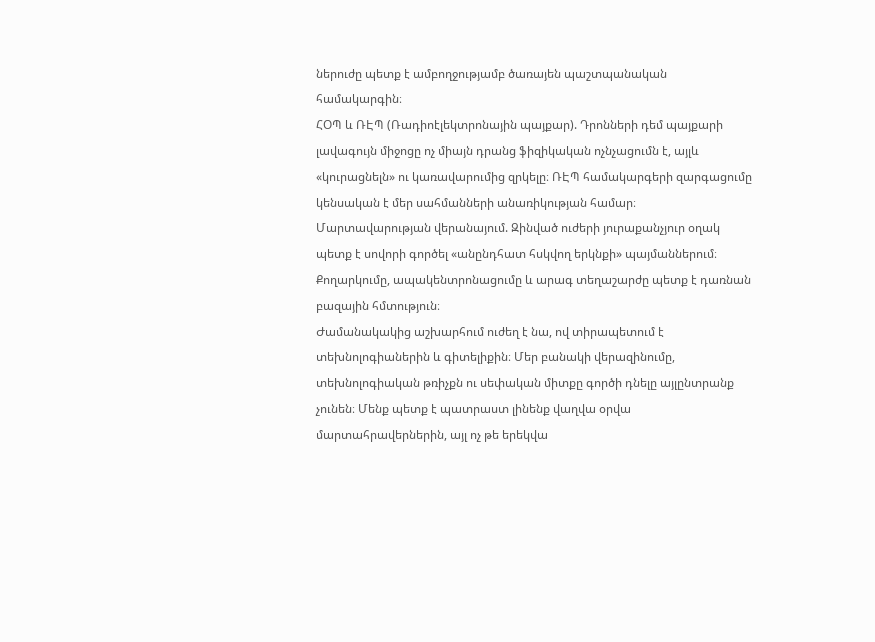ներուժը պետք է ամբողջությամբ ծառայեն պաշտպանական համակարգին։
ՀՕՊ և ՌԷՊ (Ռադիոէլեկտրոնային պայքար). Դրոնների դեմ պայքարի լավագույն միջոցը ոչ միայն դրանց ֆիզիկական ոչնչացումն է, այլև «կուրացնելն» ու կառավարումից զրկելը։ ՌԷՊ համակարգերի զարգացումը կենսական է մեր սահմանների անառիկության համար։
Մարտավարության վերանայում. Զինված ուժերի յուրաքանչյուր օղակ պետք է սովորի գործել «անընդհատ հսկվող երկնքի» պայմաններում։ Քողարկումը, ապակենտրոնացումը և արագ տեղաշարժը պետք է դառնան բազային հմտություն։
Ժամանակակից աշխարհում ուժեղ է նա, ով տիրապետում է տեխնոլոգիաներին և գիտելիքին։ Մեր բանակի վերազինումը, տեխնոլոգիական թռիչքն ու սեփական միտքը գործի դնելը այլընտրանք չունեն։ Մենք պետք է պատրաստ լինենք վաղվա օրվա մարտահրավերներին, այլ ոչ թե երեկվա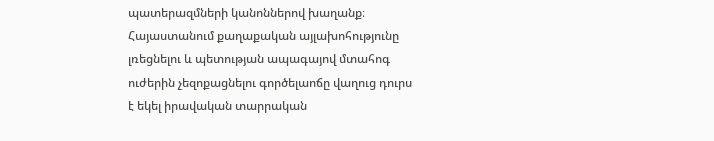պատերազմների կանոններով խաղանք։
Հայաստանում քաղաքական այլախոհությունը լռեցնելու և պետության ապագայով մտահոգ ուժերին չեզոքացնելու գործելաոճը վաղուց դուրս է եկել իրավական տարրական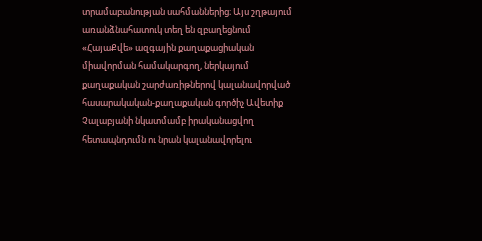տրամաբանության սահմաններից։ Այս շղթայում առանձնահատուկ տեղ են զբաղեցնում «ՀայաՔվե» ազգային քաղաքացիական միավորման համակարգող, ներկայում քաղաքական շարժառիթներով կալանավորված հասարակական-քաղաքական գործիչ Ավետիք Չալաբյանի նկատմամբ իրականացվող հետապնդումն ու նրան կալանավորելու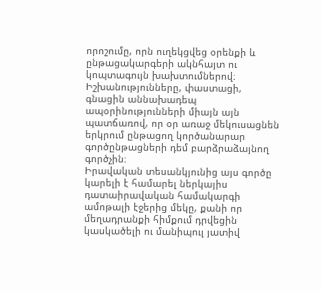որոշումը, որն ուղեկցվեց օրենքի և ընթացակարգերի ակնհայտ ու կոպտագույն խախտումներով։ Իշխանությունները, փաստացի, գնացին աննախադեպ ապօրինությունների միայն այն պատճառով, որ օր առաջ մեկուսացնեն երկրում ընթացող կործանարար գործընթացների դեմ բարձրաձայնող գործչին։
Իրավական տեսանկյունից այս գործը կարելի է համարել ներկայիս դատաիրավական համակարգի ամոթալի էջերից մեկը, քանի որ մեղադրանքի հիմքում դրվեցին կասկածելի ու մանիպուլ յատիվ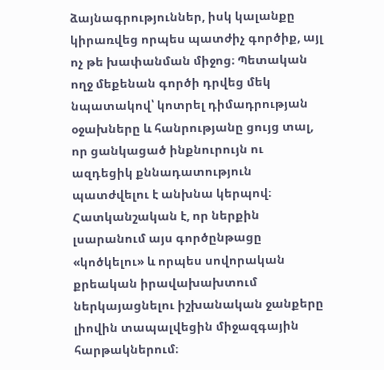ձայնագրություններ, իսկ կալանքը կիրառվեց որպես պատժիչ գործիք, այլ ոչ թե խափանման միջոց։ Պետական ողջ մեքենան գործի դրվեց մեկ նպատակով՝ կոտրել դիմադրության օջախները և հանրությանը ցույց տալ, որ ցանկացած ինքնուրույն ու ազդեցիկ քննադատություն պատժվելու է անխնա կերպով։
Հատկանշական է, որ ներքին լսարանում այս գործընթացը «կոծկելու» և որպես սովորական քրեական իրավախախտում ներկայացնելու իշխանական ջանքերը լիովին տապալվեցին միջազգային հարթակներում։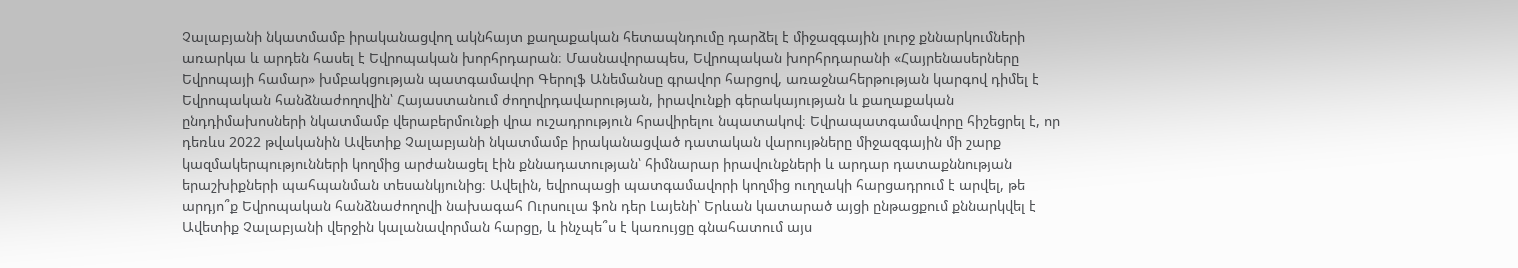Չալաբյանի նկատմամբ իրականացվող ակնհայտ քաղաքական հետապնդումը դարձել է միջազգային լուրջ քննարկումների առարկա և արդեն հասել է Եվրոպական խորհրդարան։ Մասնավորապես, Եվրոպական խորհրդարանի «Հայրենասերները Եվրոպայի համար» խմբակցության պատգամավոր Գերոլֆ Անեմանսը գրավոր հարցով, առաջնահերթության կարգով դիմել է Եվրոպական հանձնաժողովին՝ Հայաստանում ժողովրդավարության, իրավունքի գերակայության և քաղաքական ընդդիմախոսների նկատմամբ վերաբերմունքի վրա ուշադրություն հրավիրելու նպատակով։ Եվրապատգամավորը հիշեցրել է, որ դեռևս 2022 թվականին Ավետիք Չալաբյանի նկատմամբ իրականացված դատական վարույթները միջազգային մի շարք կազմակերպությունների կողմից արժանացել էին քննադատության՝ հիմնարար իրավունքների և արդար դատաքննության երաշխիքների պահպանման տեսանկյունից։ Ավելին, եվրոպացի պատգամավորի կողմից ուղղակի հարցադրում է արվել, թե արդյո՞ք Եվրոպական հանձնաժողովի նախագահ Ուրսուլա ֆոն դեր Լայենի՝ Երևան կատարած այցի ընթացքում քննարկվել է Ավետիք Չալաբյանի վերջին կալանավորման հարցը, և ինչպե՞ս է կառույցը գնահատում այս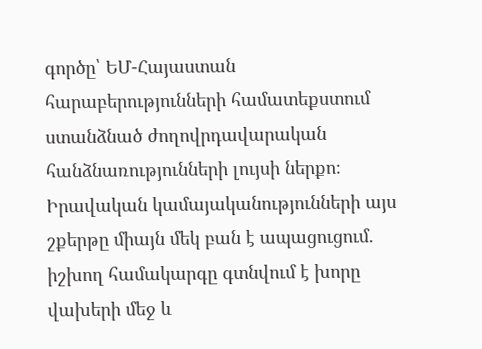գործը՝ ԵՄ-Հայաստան հարաբերությունների համատեքստում ստանձնած ժողովրդավարական հանձնառությունների լույսի ներքո։
Իրավական կամայականությունների այս շքերթը միայն մեկ բան է ապացուցում. իշխող համակարգը գտնվում է խորը վախերի մեջ և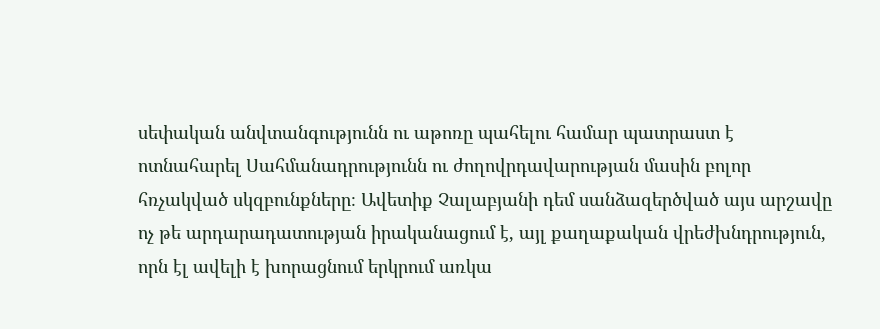սեփական անվտանգությունն ու աթոռը պահելու համար պատրաստ է ոտնահարել Սահմանադրությունն ու ժողովրդավարության մասին բոլոր հռչակված սկզբունքները։ Ավետիք Չալաբյանի դեմ սանձազերծված այս արշավը ոչ թե արդարադատության իրականացում է, այլ քաղաքական վրեժխնդրություն, որն էլ ավելի է խորացնում երկրում առկա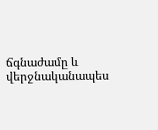ճգնաժամը և վերջնականապես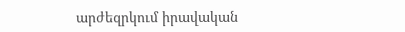արժեզրկում իրավական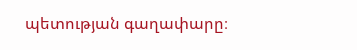պետության գաղափարը։